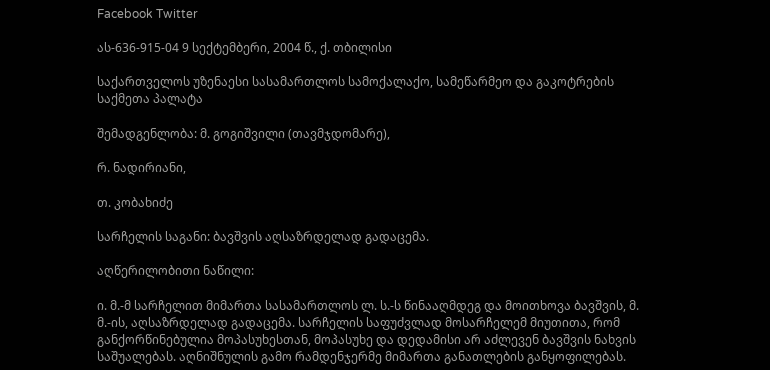Facebook Twitter

ას-636-915-04 9 სექტემბერი, 2004 წ., ქ. თბილისი

საქართველოს უზენაესი სასამართლოს სამოქალაქო, სამეწარმეო და გაკოტრების საქმეთა პალატა

შემადგენლობა: მ. გოგიშვილი (თავმჯდომარე),

რ. ნადირიანი,

თ. კობახიძე

სარჩელის საგანი: ბავშვის აღსაზრდელად გადაცემა.

აღწერილობითი ნაწილი:

ი. მ.-მ სარჩელით მიმართა სასამართლოს ლ. ს.-ს წინააღმდეგ და მოითხოვა ბავშვის, მ. მ.-ის, აღსაზრდელად გადაცემა. სარჩელის საფუძვლად მოსარჩელემ მიუთითა, რომ განქორწინებულია მოპასუხესთან, მოპასუხე და დედამისი არ აძლევენ ბავშვის ნახვის საშუალებას. აღნიშნულის გამო რამდენჯერმე მიმართა განათლების განყოფილებას.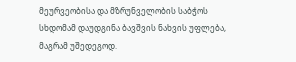მეურვეობისა და მზრუნველობის საბჭოს სხდომამ დაუდგინა ბავშვის ნახვის უფლება, მაგრამ უშედეგოდ.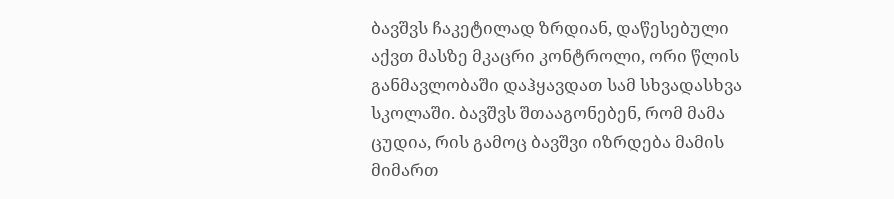ბავშვს ჩაკეტილად ზრდიან, დაწესებული აქვთ მასზე მკაცრი კონტროლი, ორი წლის განმავლობაში დაჰყავდათ სამ სხვადასხვა სკოლაში. ბავშვს შთააგონებენ, რომ მამა ცუდია, რის გამოც ბავშვი იზრდება მამის მიმართ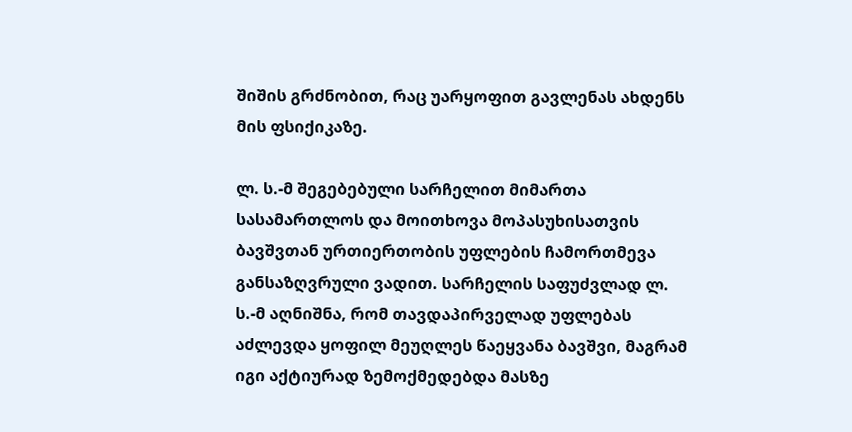შიშის გრძნობით, რაც უარყოფით გავლენას ახდენს მის ფსიქიკაზე.

ლ. ს.-მ შეგებებული სარჩელით მიმართა სასამართლოს და მოითხოვა მოპასუხისათვის ბავშვთან ურთიერთობის უფლების ჩამორთმევა განსაზღვრული ვადით. სარჩელის საფუძვლად ლ. ს.-მ აღნიშნა, რომ თავდაპირველად უფლებას აძლევდა ყოფილ მეუღლეს წაეყვანა ბავშვი, მაგრამ იგი აქტიურად ზემოქმედებდა მასზე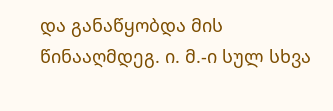და განაწყობდა მის წინააღმდეგ. ი. მ.-ი სულ სხვა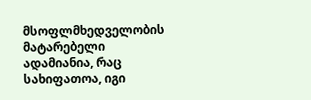მსოფლმხედველობის მატარებელი ადამიანია, რაც სახიფათოა, იგი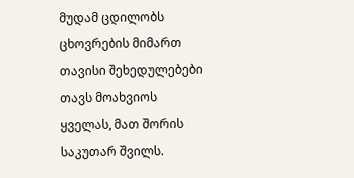მუდამ ცდილობს ცხოვრების მიმართ თავისი შეხედულებები თავს მოახვიოს ყველას, მათ შორის საკუთარ შვილს.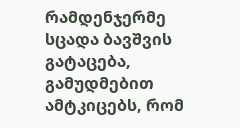რამდენჯერმე სცადა ბავშვის გატაცება, გამუდმებით ამტკიცებს, რომ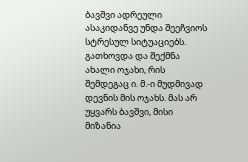ბავშვი ადრეული ასაკიდანვე უნდა შეეჩვიოს სტრესულ სიტუაციებს. გათხოვდა და შექმნა ახალი ოჯახი, რის შემდეგაც ი. მ.-ი მუდმივად დევნის მის ოჯახს. მას არ უყვარს ბავშვი, მისი მიზანია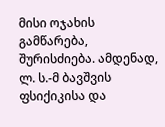მისი ოჯახის გამწარება, შურისძიება. ამდენად, ლ. ს.-მ ბავშვის ფსიქიკისა და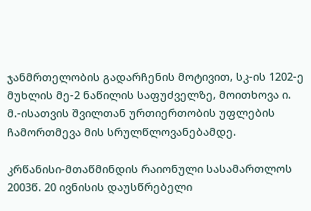ჯანმრთელობის გადარჩენის მოტივით, სკ-ის 1202-ე მუხლის მე-2 ნაწილის საფუძველზე, მოითხოვა ი. მ.-ისათვის შვილთან ურთიერთობის უფლების ჩამორთმევა მის სრულწლოვანებამდე.

კრწანისი-მთაწმინდის რაიონული სასამართლოს 2003წ. 20 ივნისის დაუსწრებელი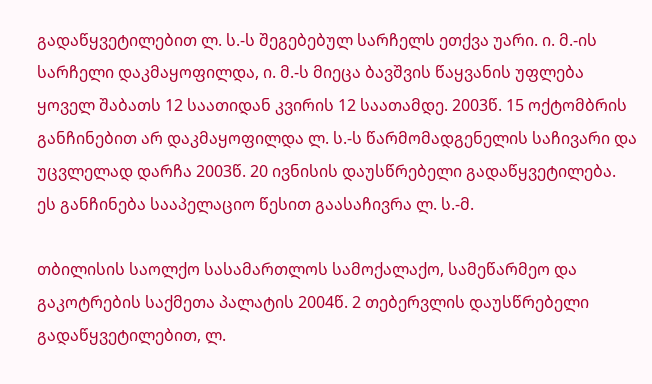გადაწყვეტილებით ლ. ს.-ს შეგებებულ სარჩელს ეთქვა უარი. ი. მ.-ის სარჩელი დაკმაყოფილდა, ი. მ.-ს მიეცა ბავშვის წაყვანის უფლება ყოველ შაბათს 12 საათიდან კვირის 12 საათამდე. 2003წ. 15 ოქტომბრის განჩინებით არ დაკმაყოფილდა ლ. ს.-ს წარმომადგენელის საჩივარი და უცვლელად დარჩა 2003წ. 20 ივნისის დაუსწრებელი გადაწყვეტილება. ეს განჩინება სააპელაციო წესით გაასაჩივრა ლ. ს.-მ.

თბილისის საოლქო სასამართლოს სამოქალაქო, სამეწარმეო და გაკოტრების საქმეთა პალატის 2004წ. 2 თებერვლის დაუსწრებელი გადაწყვეტილებით, ლ.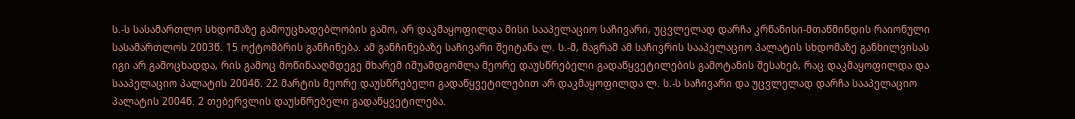ს.-ს სასამართლო სხდომაზე გამოუცხადებლობის გამო, არ დაკმაყოფილდა მისი სააპელაციო საჩივარი, უცვლელად დარჩა კრწანისი-მთაწმინდის რაიონული სასამართლოს 2003წ. 15 ოქტომბრის განჩინება. ამ განჩინებაზე საჩივარი შეიტანა ლ. ს.-მ, მაგრამ ამ საჩივრის სააპელაციო პალატის სხდომაზე განხილვისას იგი არ გამოცხადდა, რის გამოც მოწინააღმდეგე მხარემ იშუამდგომლა მეორე დაუსწრებელი გადაწყვეტილების გამოტანის შესახებ, რაც დაკმაყოფილდა და სააპელაციო პალატის 2004წ. 22 მარტის მეორე დაუსწრებელი გადაწყვეტილებით არ დაკმაყოფილდა ლ. ს.-ს საჩივარი და უცვლელად დარჩა სააპელაციო პალატის 2004წ. 2 თებერვლის დაუსწრებელი გადაწყვეტილება.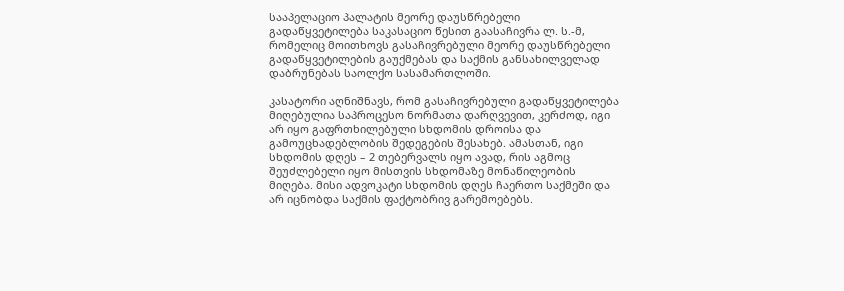სააპელაციო პალატის მეორე დაუსწრებელი გადაწყვეტილება საკასაციო წესით გაასაჩივრა ლ. ს.-მ, რომელიც მოითხოვს გასაჩივრებული მეორე დაუსწრებელი გადაწყვეტილების გაუქმებას და საქმის განსახილველად დაბრუნებას საოლქო სასამართლოში.

კასატორი აღნიშნავს, რომ გასაჩივრებული გადაწყვეტილება მიღებულია საპროცესო ნორმათა დარღვევით, კერძოდ, იგი არ იყო გაფრთხილებული სხდომის დროისა და გამოუცხადებლობის შედეგების შესახებ. ამასთან, იგი სხდომის დღეს – 2 თებერვალს იყო ავად, რის აგმოც შეუძლებელი იყო მისთვის სხდომაზე მონაწილეობის მიღება. მისი ადვოკატი სხდომის დღეს ჩაერთო საქმეში და არ იცნობდა საქმის ფაქტობრივ გარემოებებს.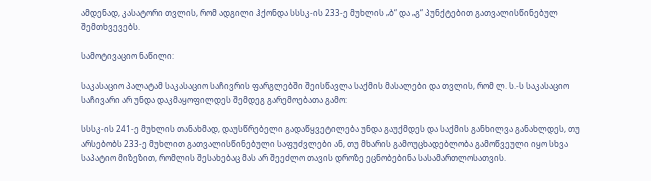ამდენად, კასატორი თვლის, რომ ადგილი ჰქონდა სსსკ-ის 233-ე მუხლის „ბ“ და „გ“ პუნქტებით გათვალისწინებულ შემთხვევებს.

სამოტივაციო ნაწილი:

საკასაციო პალატამ საკასაციო საჩივრის ფარგლებში შეისწავლა საქმის მასალები და თვლის, რომ ლ. ს.-ს საკასაციო საჩივარი არ უნდა დაკმაყოფილდეს შემდეგ გარემოებათა გამო:

სსსკ-ის 241-ე მუხლის თანახმად, დაუსწრებელი გადაწყვეტილება უნდა გაუქმდეს და საქმის განხილვა განახლდეს, თუ არსებობს 233-ე მუხლით გათვალისწინებული საფუძვლები ან, თუ მხარის გამოუცხადებლობა გამოწვეული იყო სხვა საპატიო მიზეზით, რომლის შესახებაც მას არ შეეძლო თავის დროზე ეცნობებინა სასამართლოსათვის.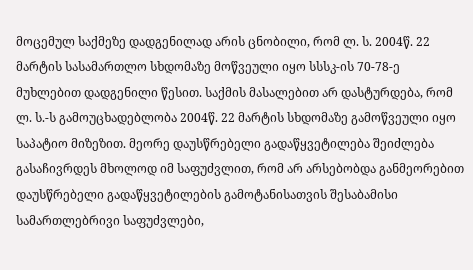მოცემულ საქმეზე დადგენილად არის ცნობილი, რომ ლ. ს. 2004წ. 22 მარტის სასამართლო სხდომაზე მოწვეული იყო სსსკ-ის 70-78-ე მუხლებით დადგენილი წესით. საქმის მასალებით არ დასტურდება, რომ ლ. ს.-ს გამოუცხადებლობა 2004წ. 22 მარტის სხდომაზე გამოწვეული იყო საპატიო მიზეზით. მეორე დაუსწრებელი გადაწყვეტილება შეიძლება გასაჩივრდეს მხოლოდ იმ საფუძვლით, რომ არ არსებობდა განმეორებით დაუსწრებელი გადაწყვეტილების გამოტანისათვის შესაბამისი სამართლებრივი საფუძვლები,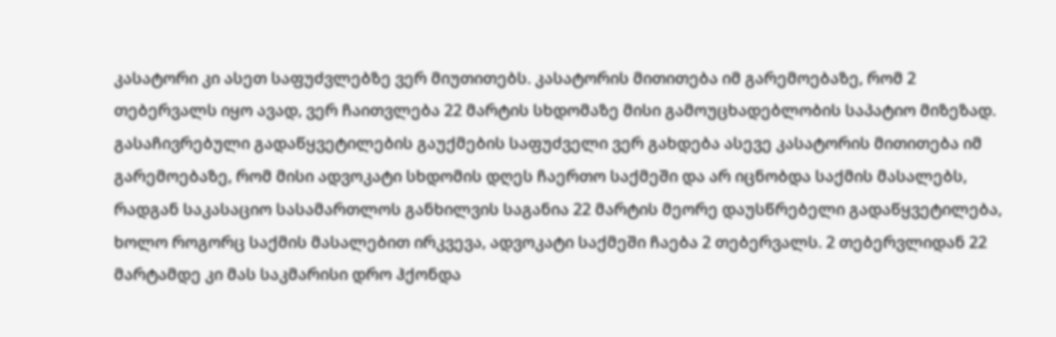კასატორი კი ასეთ საფუძვლებზე ვერ მიუთითებს. კასატორის მითითება იმ გარემოებაზე, რომ 2 თებერვალს იყო ავად, ვერ ჩაითვლება 22 მარტის სხდომაზე მისი გამოუცხადებლობის საპატიო მიზეზად. გასაჩივრებული გადაწყვეტილების გაუქმების საფუძველი ვერ გახდება ასევე კასატორის მითითება იმ გარემოებაზე, რომ მისი ადვოკატი სხდომის დღეს ჩაერთო საქმეში და არ იცნობდა საქმის მასალებს, რადგან საკასაციო სასამართლოს განხილვის საგანია 22 მარტის მეორე დაუსწრებელი გადაწყვეტილება, ხოლო როგორც საქმის მასალებით ირკვევა, ადვოკატი საქმეში ჩაება 2 თებერვალს. 2 თებერვლიდან 22 მარტამდე კი მას საკმარისი დრო ჰქონდა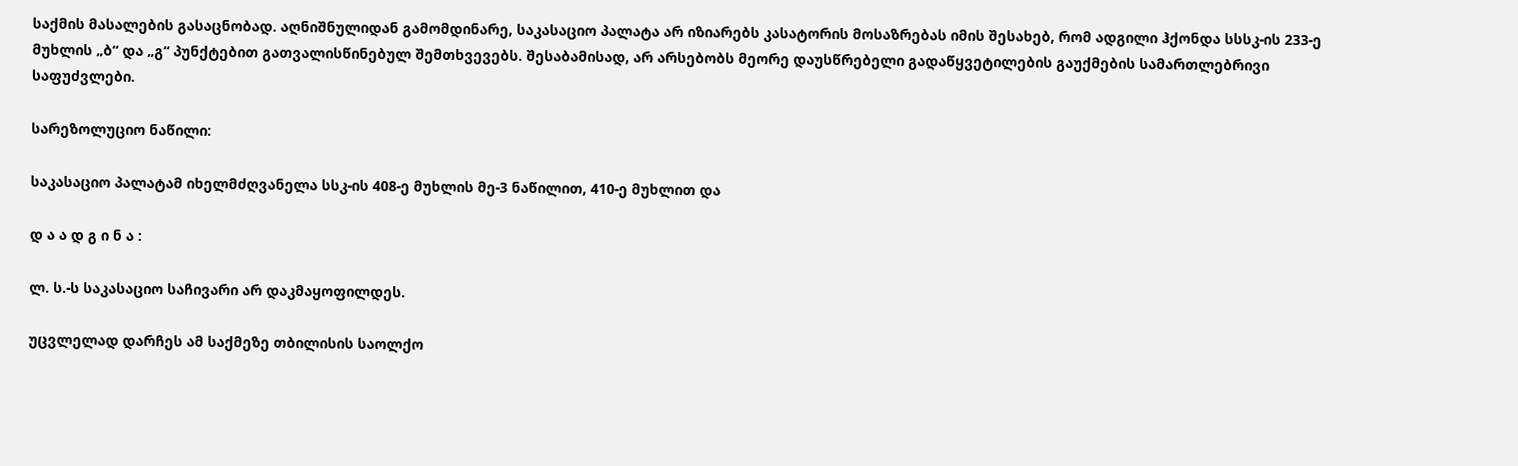საქმის მასალების გასაცნობად. აღნიშნულიდან გამომდინარე, საკასაციო პალატა არ იზიარებს კასატორის მოსაზრებას იმის შესახებ, რომ ადგილი ჰქონდა სსსკ-ის 233-ე მუხლის „ბ“ და „გ“ პუნქტებით გათვალისწინებულ შემთხვევებს. შესაბამისად, არ არსებობს მეორე დაუსწრებელი გადაწყვეტილების გაუქმების სამართლებრივი საფუძვლები.

სარეზოლუციო ნაწილი:

საკასაციო პალატამ იხელმძღვანელა სსკ-ის 408-ე მუხლის მე-3 ნაწილით, 410-ე მუხლით და

დ ა ა დ გ ი ნ ა :

ლ. ს.-ს საკასაციო საჩივარი არ დაკმაყოფილდეს.

უცვლელად დარჩეს ამ საქმეზე თბილისის საოლქო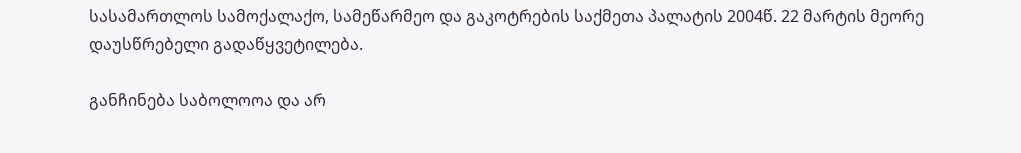სასამართლოს სამოქალაქო, სამეწარმეო და გაკოტრების საქმეთა პალატის 2004წ. 22 მარტის მეორე დაუსწრებელი გადაწყვეტილება.

განჩინება საბოლოოა და არ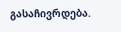გასაჩივრდება.